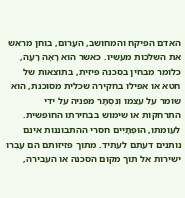האדם הפיקח והמחושב, העָרוּם, בוחן מראש את השלכות מעשיו. כאשר הוא רָאָה רָעָה, כלומר מבחין בסכנה פיזית, בתוצאות של חטא או אפילו בחקירה שכלית מסוכנת, הוא שומר על עצמו וְנִסְתָּר מפניה על ידי התרחקות או שימוש בבחירתו החופשית. לעומתו, הוּפְתָיִים חסרי ההתבוננות אינם נותנים דעתם לעתיד. מתוך פזיזותם הם עָבְרוּ ישירות אל תוך מקום הסכנה או העבירה,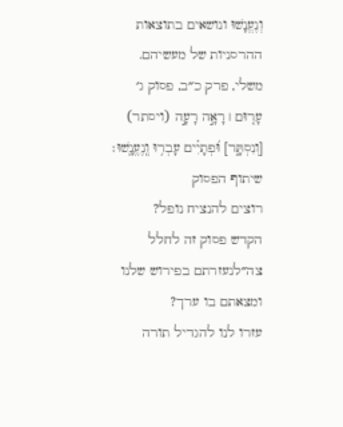וְנֶעֱנָשׁוּ ונושאים בתוצאות ההרסניות של מעשיהם.
משלי, פרק כ״ב, פסוק ג׳
עָר֤וּם ׀ רָאָ֣ה רָעָ֣ה (ויסתר) [וְנִסְתָּ֑ר] וּ֝פְתָיִ֗ים עָבְר֥וּ וְֽנֶעֱנָֽשׁוּ׃
שיתוף הפסוק
רוצים להנציח נופל?
הקדש פסוק זה לחלל צה״לנעזרתם בפירוש שלנו ומצאתם בו ערך?
עזרו לנו להגדיל תורה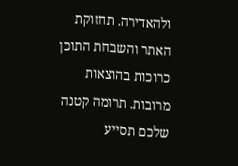ולהאדירה. תחזוקת האתר והשבחת התוכן כרוכות בהוצאות מרובות. תרומה קטנה שלכם תסייע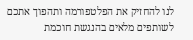לנו להחזיק את הפלטפורמה ותהפוך אתכם לשותפים מלאים בהנגשת חוכמת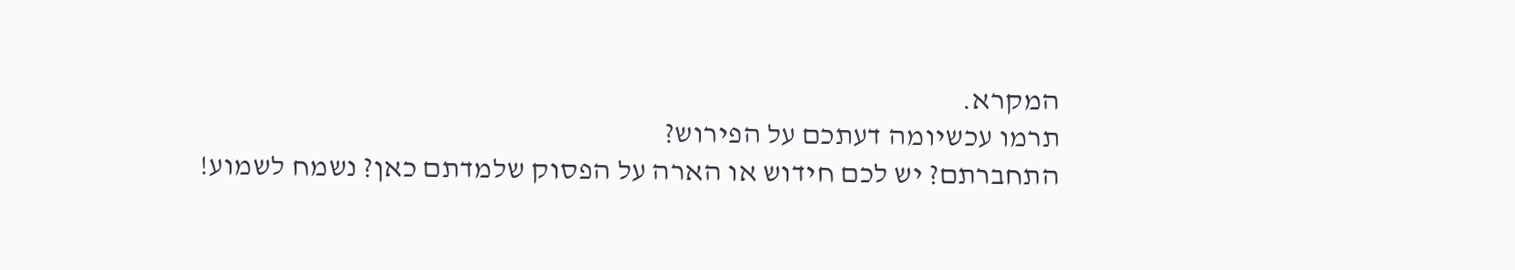המקרא.
תרמו עכשיומה דעתכם על הפירוש?
התחברתם? יש לכם חידוש או הארה על הפסוק שלמדתם כאן? נשמח לשמוע!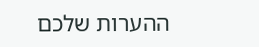ההערות שלכם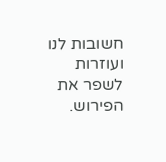חשובות לנו ועוזרות לשפר את הפירוש.